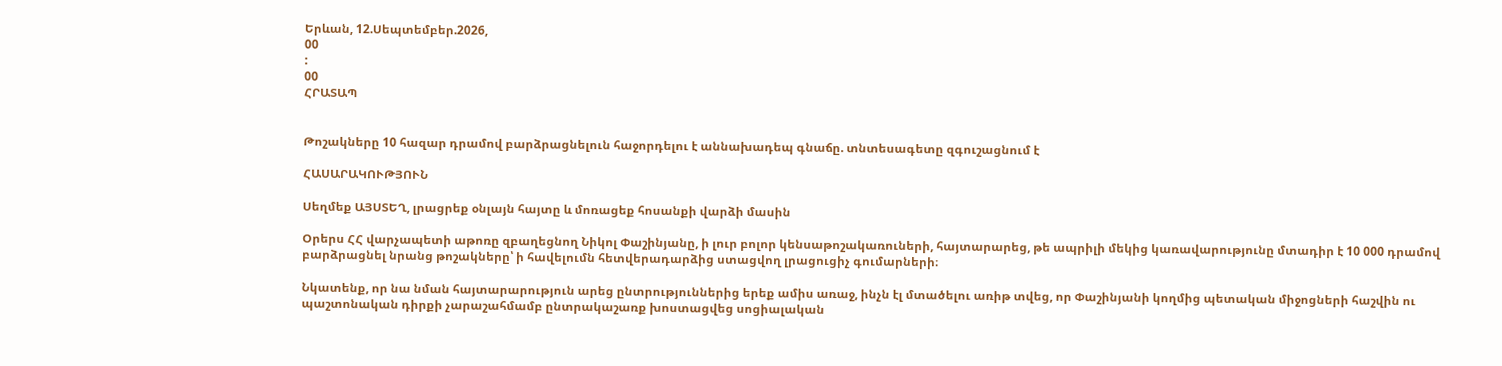Երևան, 12.Սեպտեմբեր.2026,
00
:
00
ՀՐԱՏԱՊ


Թոշակները 10 հազար դրամով բարձրացնելուն հաջորդելու է աննախադեպ գնաճը. տնտեսագետը զգուշացնում է

ՀԱՍԱՐԱԿՈՒԹՅՈՒՆ

Սեղմեք ԱՅՍՏԵՂ, լրացրեք օնլայն հայտը և մոռացեք հոսանքի վարձի մասին

Օրերս ՀՀ վարչապետի աթոռը զբաղեցնող Նիկոլ Փաշինյանը, ի լուր բոլոր կենսաթոշակառուների, հայտարարեց, թե ապրիլի մեկից կառավարությունը մտադիր է 10 000 դրամով բարձրացնել նրանց թոշակները՝ ի հավելումն հետվերադարձից ստացվող լրացուցիչ գումարների։

Նկատենք, որ նա նման հայտարարություն արեց ընտրություններից երեք ամիս առաջ, ինչն էլ մտածելու առիթ տվեց, որ Փաշինյանի կողմից պետական միջոցների հաշվին ու պաշտոնական դիրքի չարաշահմամբ ընտրակաշառք խոստացվեց սոցիալական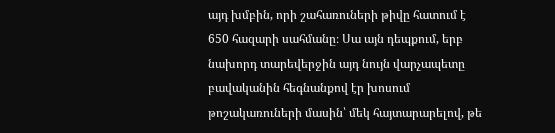այդ խմբին, որի շահառուների թիվը հատում է 650 հազարի սահմանը։ Սա այն դեպքում, երբ նախորդ տարեվերջին այդ նույն վարչապետը բավականին հեգնանքով էր խոսում թոշակառուների մասին՝ մեկ հայտարարելով, թե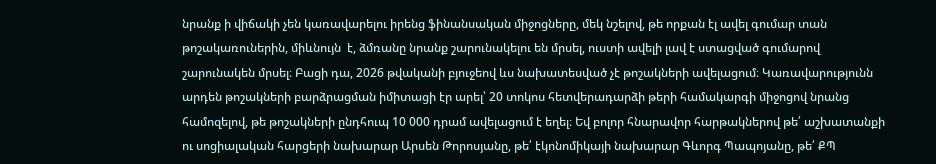նրանք ի վիճակի չեն կառավարելու իրենց ֆինանսական միջոցները, մեկ նշելով, թե որքան էլ ավել գումար տան թոշակառուներին, միևնույն  է, ձմռանը նրանք շարունակելու են մրսել, ուստի ավելի լավ է ստացված գումարով շարունակեն մրսել։ Բացի դա, 2026 թվականի բյուջեով ևս նախատեսված չէ թոշակների ավելացում։ Կառավարությունն արդեն թոշակների բարձրացման իմիտացի էր արել՝ 20 տոկոս հետվերադարձի թերի համակարգի միջոցով նրանց համոզելով, թե թոշակների ընդհուպ 10 000 դրամ ավելացում է եղել։ Եվ բոլոր հնարավոր հարթակներով թե՛ աշխատանքի ու սոցիալական հարցերի նախարար Արսեն Թորոսյանը, թե՛ էկոնոմիկայի նախարար Գևորգ Պապոյանը, թե՛ ՔՊ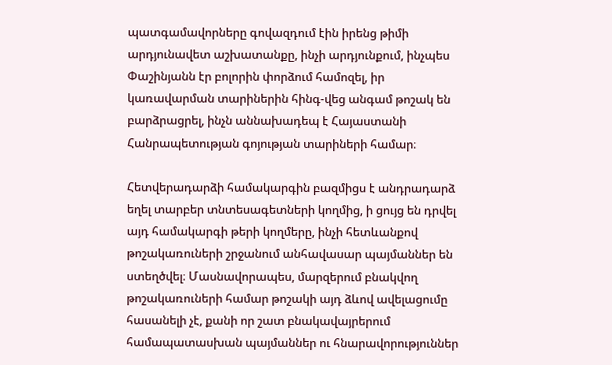պատգամավորները գովազդում էին իրենց թիմի արդյունավետ աշխատանքը, ինչի արդյունքում, ինչպես Փաշինյանն էր բոլորին փորձում համոզել, իր կառավարման տարիներին հինգ-վեց անգամ թոշակ են բարձրացրել, ինչն աննախադեպ է Հայաստանի Հանրապետության գոյության տարիների համար։

Հետվերադարձի համակարգին բազմիցս է անդրադարձ եղել տարբեր տնտեսագետների կողմից, ի ցույց են դրվել այդ համակարգի թերի կողմերը, ինչի հետևանքով թոշակառուների շրջանում անհավասար պայմաններ են ստեղծվել։ Մասնավորապես, մարզերում բնակվող թոշակառուների համար թոշակի այդ ձևով ավելացումը հասանելի չէ, քանի որ շատ բնակավայրերում համապատասխան պայմաններ ու հնարավորություններ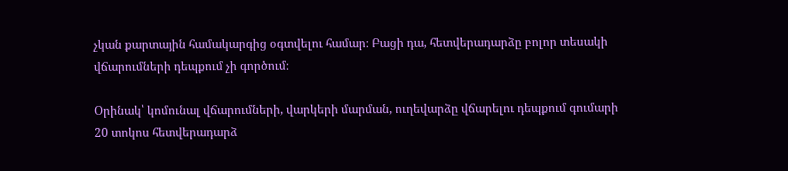չկան քարտային համակարգից օգտվելու համար։ Բացի դա, հետվերադարձը բոլոր տեսակի վճարումների դեպքում չի գործում։

Օրինակ՝ կոմունալ վճարումների, վարկերի մարման, ուղեվարձը վճարելու դեպքում գումարի 20 տոկոս հետվերադարձ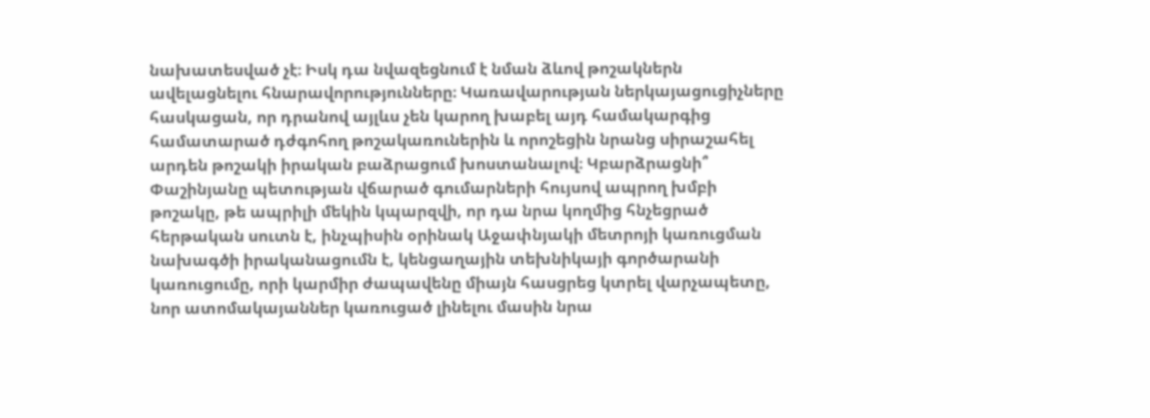նախատեսված չէ։ Իսկ դա նվազեցնում է նման ձևով թոշակներն ավելացնելու հնարավորությունները։ Կառավարության ներկայացուցիչները հասկացան, որ դրանով այլևս չեն կարող խաբել այդ համակարգից համատարած դժգոհող թոշակառուներին և որոշեցին նրանց սիրաշահել արդեն թոշակի իրական բաձրացում խոստանալով։ Կբարձրացնի՞ Փաշինյանը պետության վճարած գումարների հույսով ապրող խմբի թոշակը, թե ապրիլի մեկին կպարզվի, որ դա նրա կողմից հնչեցրած հերթական սուտն է, ինչպիսին օրինակ Աջափնյակի մետրոյի կառուցման նախագծի իրականացումն է, կենցաղային տեխնիկայի գործարանի կառուցումը, որի կարմիր ժապավենը միայն հասցրեց կտրել վարչապետը, նոր ատոմակայաններ կառուցած լինելու մասին նրա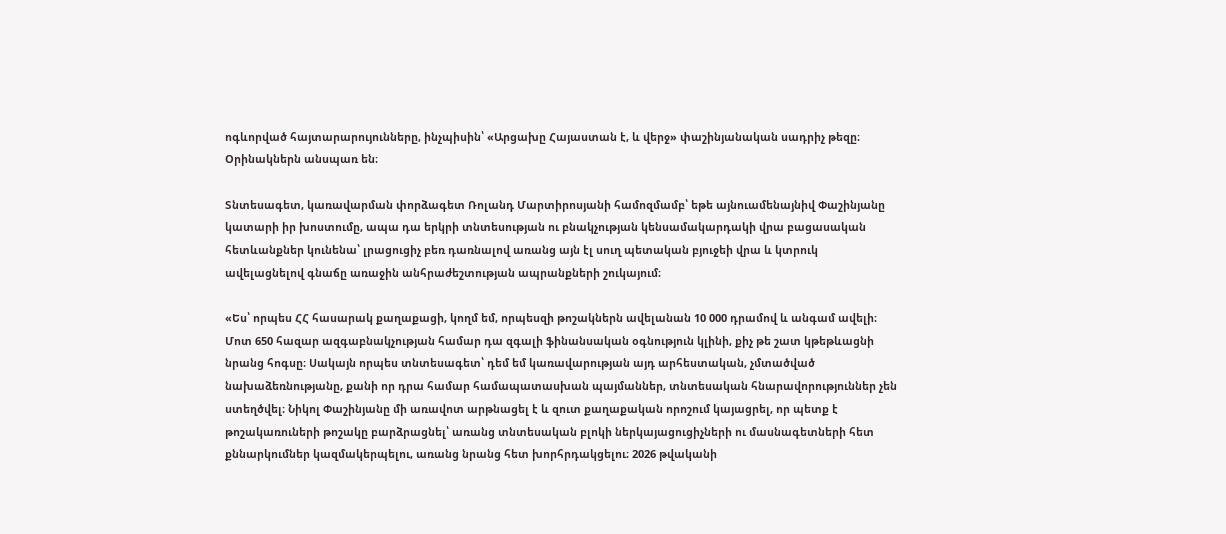ոգևորված հայտարարույունները, ինչպիսին՝ «Արցախը Հայաստան է, և վերջ» փաշինյանական սադրիչ թեզը։ Օրինակներն անսպառ են։

Տնտեսագետ, կառավարման փորձագետ Ռոլանդ Մարտիրոսյանի համոզմամբ՝ եթե այնուամենայնիվ Փաշինյանը կատարի իր խոստումը, ապա դա երկրի տնտեսության ու բնակչության կենսամակարդակի վրա բացասական հետևանքներ կունենա՝ լրացուցիչ բեռ դառնալով առանց այն էլ սուղ պետական բյուջեի վրա և կտրուկ ավելացնելով գնաճը առաջին անհրաժեշտության ապրանքների շուկայում։

«Ես՝ որպես ՀՀ հասարակ քաղաքացի, կողմ եմ, որպեսզի թոշակներն ավելանան 10 000 դրամով և անգամ ավելի։ Մոտ 650 հազար ազգաբնակչության համար դա զգալի ֆինանսական օգնություն կլինի, քիչ թե շատ կթեթևացնի նրանց հոգսը։ Սակայն որպես տնտեսագետ՝ դեմ եմ կառավարության այդ արհեստական, չմտածված նախաձեռնությանը, քանի որ դրա համար համապատասխան պայմաններ, տնտեսական հնարավորություններ չեն ստեղծվել։ Նիկոլ Փաշինյանը մի առավոտ արթնացել է և զուտ քաղաքական որոշում կայացրել, որ պետք է թոշակառուների թոշակը բարձրացնել՝ առանց տնտեսական բլոկի ներկայացուցիչների ու մասնագետների հետ քննարկումներ կազմակերպելու, առանց նրանց հետ խորհրդակցելու։ 2026 թվականի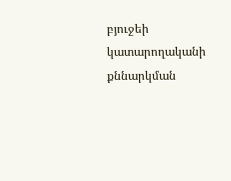բյուջեի կատարողականի քննարկման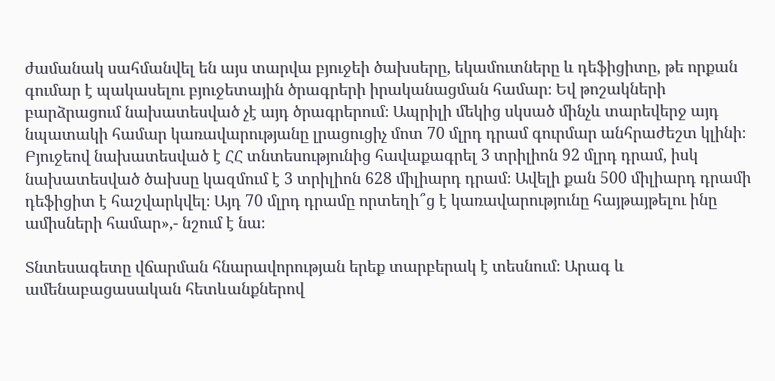ժամանակ սահմանվել են այս տարվա բյուջեի ծախսերը, եկամուտները և դեֆիցիտը, թե որքան գումար է պակասելու բյուջետային ծրագրերի իրականացման համար։ Եվ թոշակների բարձրացում նախատեսված չէ այդ ծրագրերում։ Ապրիլի մեկից սկսած մինչև տարեվերջ այդ նպատակի համար կառավարությանը լրացուցիչ մոտ 70 մլրդ դրամ գուրմար անհրաժեշտ կլինի։ Բյուջեով նախատեսված է ՀՀ տնտեսությունից հավաքագրել 3 տրիլիոն 92 մլրդ դրամ, իսկ նախատեսված ծախսը կազմում է 3 տրիլիոն 628 միլիարդ դրամ։ Ավելի քան 500 միլիարդ դրամի դեֆիցիտ է հաշվարկվել։ Այդ 70 մլրդ դրամը որտեղի՞ց է կառավարությունը հայթայթելու ինը ամիսների համար»,- նշում է նա։

Տնտեսագետը վճարման հնարավորության երեք տարբերակ է տեսնում։ Արագ և ամենաբացասական հետևանքներով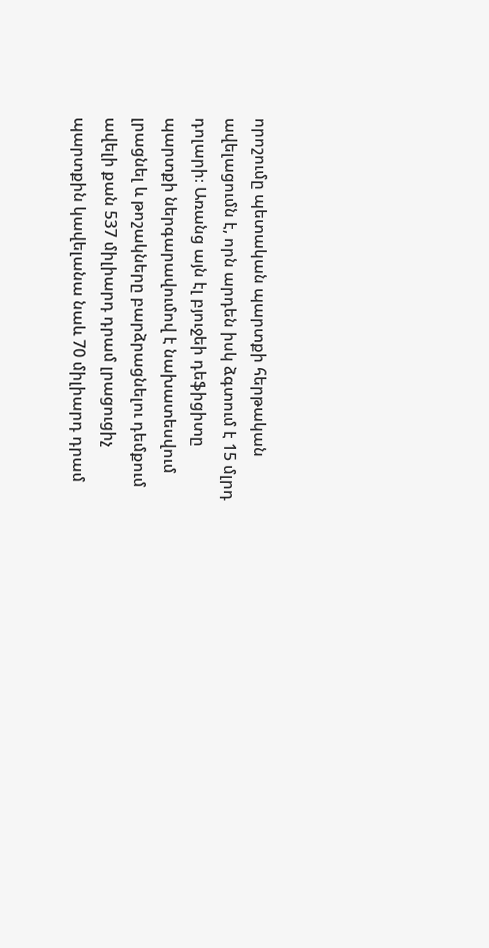որոշումը պետական պարտքի հերթական ավելացումն է, որն արդեն իսկ ձգտում է 15 մլրդ դոլարի։ Առանց այն էլ բյուջեի դեֆիցիտը պարտքի ներգարավումով է նախատեսվում լրացնել և թոշակները բարձրացնելու դեմքում ավելի քան 537 միլիարդ դրամ լրացուցիչ պարտքին կավելանա նաև 70 միլիարդ դրամ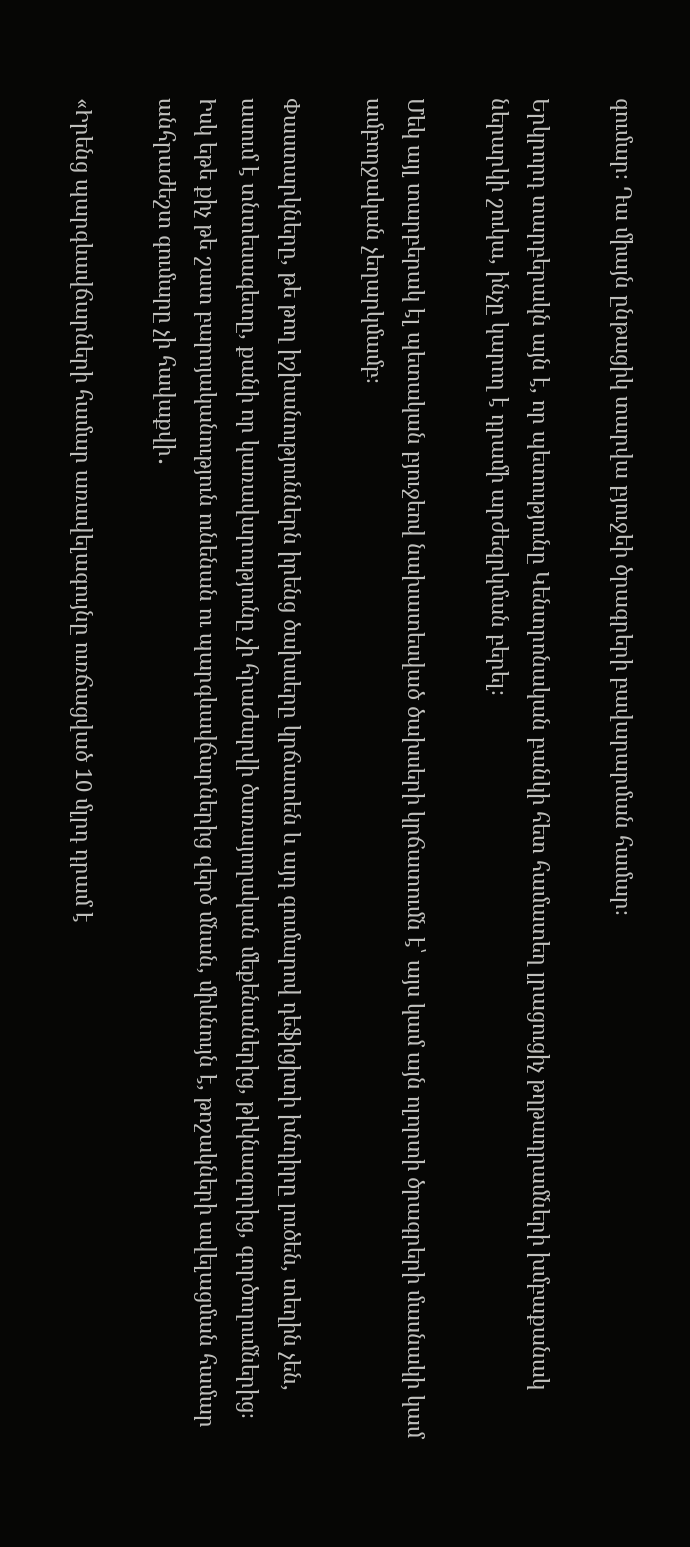գումար։ Դա միայն ընթացիկ տարվա բյուջեի ծրագրերի բավարարման համար։

Երկրորդ տարբերակն այն է, որ պետությունը Կենտրոնական բանկի հետ համատեղ լրացուցիչ թղթադրամների խմբաքանակ ներարկի շուկա, ինչը կարող է դրամի արժեզրկման բերել։

Մեկ այլ տարբերակ էլ պետական բյուջեով նախատեսված ծախսերի կրճատումն է՝ այս կամ այն ոլորտի ծրագրերի մասնակի կամ ամբողջական չեղարկմամբ։

Փաստարկները, թե թող իշխանություններն իրենց ծախսերը կրճատեն և այդ գումարով դեֆիցիտի խնդիրը լուծեն, տեղին չեն, ասում է տնտեսագետը, քանի որ կառավարությունը չի հրաժարվի ծառայողական մեքենաներից, թիկնազորից, գործողումներից։ Իսկ եթե քիչ թե շատ բարոյականություն ունենան ու պարգևավճարներից զերծ մնան, միևնույն է, թոշակների ավելացման համար անհրաժեշտ գումարը չի հավաքվի․

«Իրենց պարգևավճարների համար առավելագույնը ուռճացված 10 մլրդ դրամ է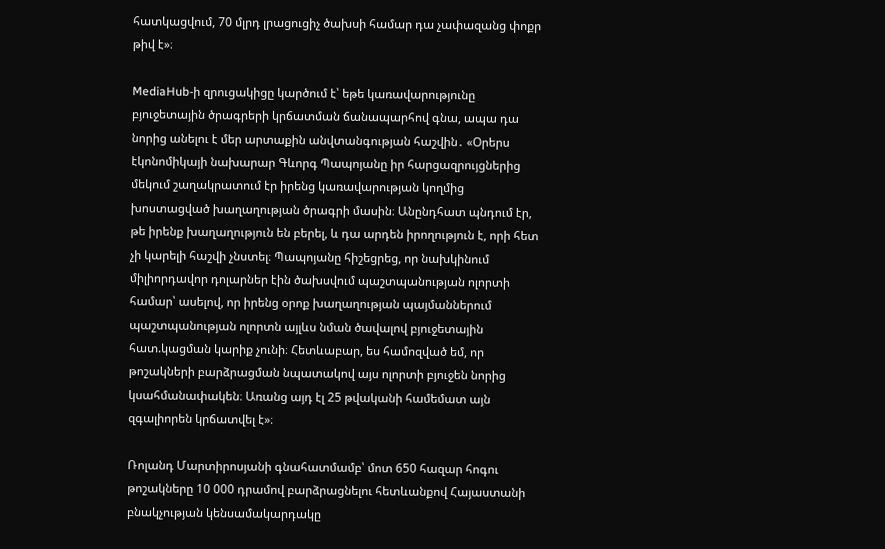հատկացվում, 70 մլրդ լրացուցիչ ծախսի համար դա չափազանց փոքր թիվ է»։

MediaHub-ի զրուցակիցը կարծում է՝ եթե կառավարությունը բյուջետային ծրագրերի կրճատման ճանապարհով գնա, ապա դա նորից անելու է մեր արտաքին անվտանգության հաշվին․ «Օրերս էկոնոմիկայի նախարար Գևորգ Պապոյանը իր հարցազրույցներից մեկում շաղակրատում էր իրենց կառավարության կողմից խոստացված խաղաղության ծրագրի մասին։ Անընդհատ պնդում էր, թե իրենք խաղաղություն են բերել, և դա արդեն իրողություն է, որի հետ չի կարելի հաշվի չնստել։ Պապոյանը հիշեցրեց, որ նախկինում միլիորդավոր դոլարներ էին ծախսվում պաշտպանության ոլորտի համար՝ ասելով, որ իրենց օրոք խաղաղության պայմաններում պաշտպանության ոլորտն այլևս նման ծավալով բյուջետային հատ.կացման կարիք չունի։ Հետևաբար, ես համոզված եմ, որ թոշակների բարձրացման նպատակով այս ոլորտի բյուջեն նորից կսահմանափակեն։ Առանց այդ էլ 25 թվականի համեմատ այն զգալիորեն կրճատվել է»։

Ռոլանդ Մարտիրոսյանի գնահատմամբ՝ մոտ 650 հազար հոգու թոշակները 10 000 դրամով բարձրացնելու հետևանքով Հայաստանի բնակչության կենսամակարդակը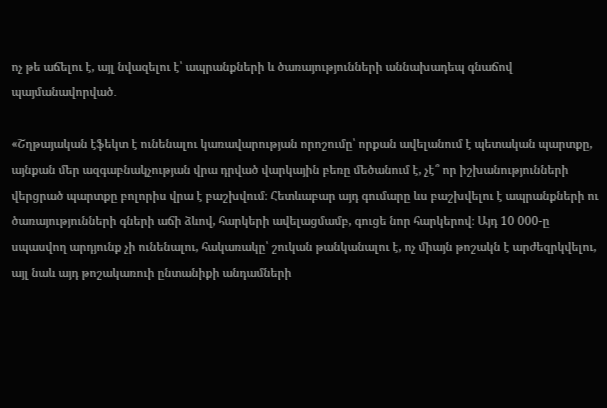ոչ թե աճելու է, այլ նվազելու է՝ ապրանքների և ծառայությունների աննախադեպ գնաճով պայմանավորված․

«Շղթայական էֆեկտ է ունենալու կառավարության որոշումը՝ որքան ավելանում է պետական պարտքը, այնքան մեր ազգաբնակչության վրա դրված վարկային բեռը մեծանում է, չէ՞ որ իշխանությունների վերցրած պարտքը բոլորիս վրա է բաշխվում։ Հետևաբար այդ գումարը ևս բաշխվելու է ապրանքների ու ծառայությունների գների աճի ձևով, հարկերի ավելացմամբ, գուցե նոր հարկերով։ Այդ 10 000-ը սպասվող արդյունք չի ունենալու, հակառակը՝ շուկան թանկանալու է, ոչ միայն թոշակն է արժեզրկվելու, այլ նաև այդ թոշակառուի ընտանիքի անդամների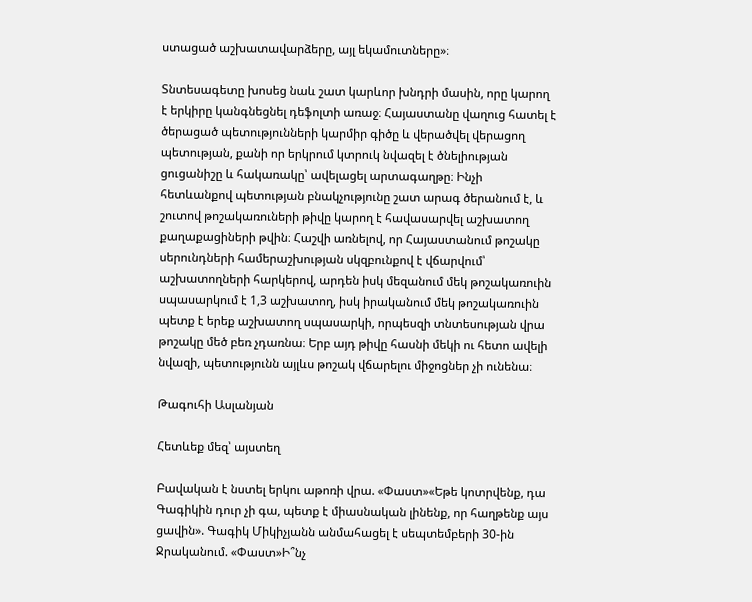ստացած աշխատավարձերը, այլ եկամուտները»։

Տնտեսագետը խոսեց նաև շատ կարևոր խնդրի մասին, որը կարող է երկիրը կանգնեցնել դեֆոլտի առաջ։ Հայաստանը վաղուց հատել է ծերացած պետությունների կարմիր գիծը և վերածվել վերացող պետության, քանի որ երկրում կտրուկ նվազել է ծնելիության ցուցանիշը և հակառակը՝ ավելացել արտագաղթը։ Ինչի հետևանքով պետության բնակչությունը շատ արագ ծերանում է, և շուտով թոշակառուների թիվը կարող է հավասարվել աշխատող քաղաքացիների թվին։ Հաշվի առնելով, որ Հայաստանում թոշակը սերունդների համերաշխության սկզբունքով է վճարվում՝ աշխատողների հարկերով, արդեն իսկ մեզանում մեկ թոշակառուին սպասարկում է 1,3 աշխատող, իսկ իրականում մեկ թոշակառուին պետք է երեք աշխատող սպասարկի, որպեսզի տնտեսության վրա թոշակը մեծ բեռ չդառնա։ Երբ այդ թիվը հասնի մեկի ու հետո ավելի նվազի, պետությունն այլևս թոշակ վճարելու միջոցներ չի ունենա։

Թագուհի Ասլանյան

Հետևեք մեզ՝ այստեղ

Բավական է նստել երկու աթոռի վրա. «Փաստ»«Եթե կոտրվենք, դա Գագիկին դուր չի գա, պետք է միասնական լինենք, որ հաղթենք այս ցավին». Գագիկ Միկիչյանն անմահացել է սեպտեմբերի 30-ին Ջրականում. «Փաստ»Ի՞նչ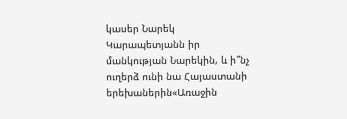կասեր Նարեկ Կարապետյանն իր մանկության Նարեկին, և ի՞նչ ուղերձ ունի նա Հայաստանի երեխաներին«Առաջին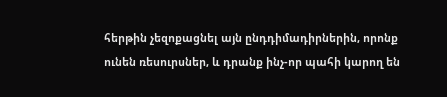հերթին չեզոքացնել այն ընդդիմադիրներին, որոնք ունեն ռեսուրսներ, և դրանք ինչ-որ պահի կարող են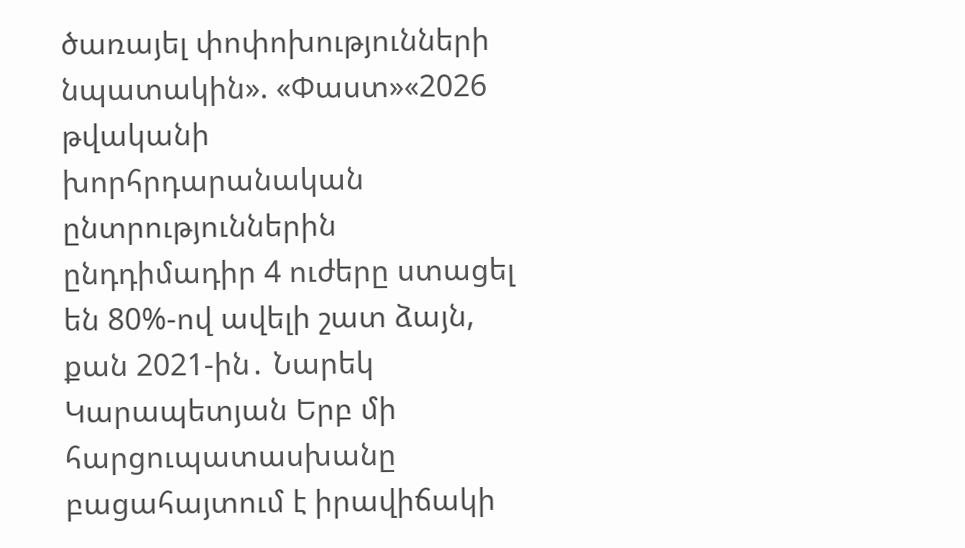ծառայել փոփոխությունների նպատակին». «Փաստ»«2026 թվականի խորհրդարանական ընտրություններին ընդդիմադիր 4 ուժերը ստացել են 80%-ով ավելի շատ ձայն, քան 2021-ին․ Նարեկ Կարապետյան Երբ մի հարցուպատասխանը բացահայտում է իրավիճակի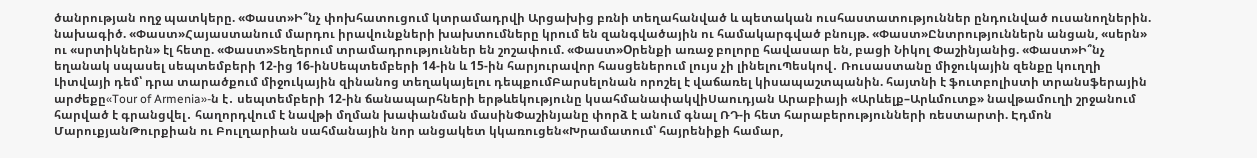ծանրության ողջ պատկերը. «Փաստ»Ի՞նչ փոխհատուցում կտրամադրվի Արցախից բռնի տեղահանված և պետական ուսհաստատություններ ընդունված ուսանողներին. նախագիծ. «Փաստ»Հայաստանում մարդու իրավունքների խախտումները կրում են զանգվածային ու համակարգված բնույթ. «Փաստ»Ընտրություններն անցան, «սերն» ու «սրտիկներն» էլ հետը. «Փաստ»Տեղերում տրամադրություններ են շոշափում. «Փաստ»Oրենքի առաջ բոլորը հավասար են, բացի Նիկոլ Փաշինյանից. «Փաստ»Ի՞նչ եղանակ սպասել սեպտեմբերի 12-ից 16-ինՍեպտեմբերի 14-ին և 15-ին հարյուրավոր հասցեներում լույս չի լինելուՊեսկով․ Ռուսաստանը միջուկային զենքը կուղղի Լիտվայի դեմ՝ դրա տարածքում միջուկային զինանոց տեղակայելու դեպքումԲարսելոնան որոշել է վաճառել կիսապաշտպանին. հայտնի է ֆուտբոլիստի տրանսֆերային արժեքը«Tour of Armenia»-ն է․ սեպտեմբերի 12-ին ճանապարհների երթևեկությունը կսահմանափակվիՍաուդյան Արաբիայի «Արևելք–Արևմուտք» նավթամուղի շրջանում հարված է գրանցվել․ հաղորդվում է նավթի մղման խափանման մասինՓաշինյանը փորձ է անում գնալ ՌԴ-ի հետ հարաբերությունների ռեստարտի. Էդմոն ՄարուքյանԹուրքիան ու Բուլղարիան սահմանային նոր անցակետ կկառուցեն«Խրամատում՝ հայրենիքի համար,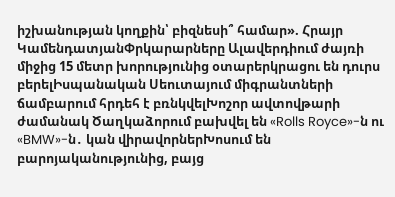իշխանության կողքին՝ բիզնեսի՞ համար». Հրայր ԿամենդատյանՓրկարարները Ալավերդիում ժայռի միջից 15 մետր խորությունից օտարերկրացու են դուրս բերելԻսպանական Սեուտայում միգրանտների ճամբարում հրդեհ է բռնկվելԽոշոր ավտովթարի ժամանակ Ծաղկաձորում բախվել են «Rolls Royce»-ն ու «BMW»-ն․ կան վիրավորներԽոսում են բարոյականությունից, բայց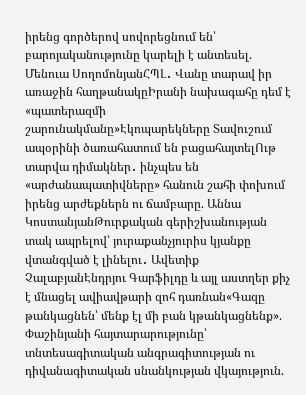իրենց գործերով սովորեցնում են՝ բարոյականությունը կարելի է անտեսել. Մենուա ՍողոմոնյանՀՊԼ․ Վանը տարավ իր առաջին հաղթանակըԻրանի նախագահը դեմ է «պատերազմի շարունակմանը»Էկոպարեկները Տավուշում ապօրինի ծառահատում են բացահայտելՈւթ տարվա դիմակներ․ ինչպես են «արժանապատիվները» հանուն շահի փոխում իրենց արժեքներն ու ճամբարը. Աննա ԿոստանյանԹուրքական գերիշխանության տակ ապրելով՝ յուրաքանչյուրիս կյանքը վտանգված է լինելու․ Ավետիք ՉալաբյանԷնդրյու Գարֆիլդը և այլ աստղեր քիչ է մնացել ավիավթարի զոհ դառնան«Գազը թանկացնեն՝ մենք էլ մի բան կթանկացնենք». Փաշինյանի հայտարարությունը՝ տնտեսագիտական անգրագիտության ու դիվանագիտական սնանկության վկայություն.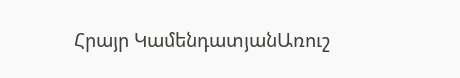Հրայր ԿամենդատյանԱռուշ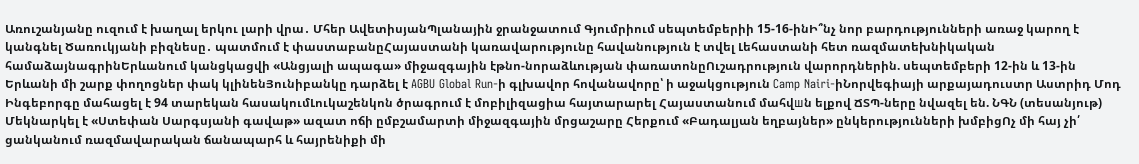Առուշանյանը ուզում է խաղալ երկու լարի վրա․ Մհեր ԱվետիսյանՊլանային ջրանջատում Գյումրիում սեպտեմբերիի 15-16-ինԻ՞նչ նոր բարդությունների առաջ կարող է կանգնել Ծառուկյանի բիզնեսը․ պատմում է փաստաբանըՀայաստանի կառավարությունը հավանություն է տվել Լեհաստանի հետ ռազմատեխնիկական համաձայնագրինԵրևանում կանցկացվի «Անցյալի ապագա» միջազգային էթնո-նորաձևության փառատոնըՈւշադրություն վարորդներին. սեպտեմբերի 12-ին և 13-ին Երևանի մի շարք փողոցներ փակ կլինենՅունիբանկը դարձել է AGBU Global Run-ի գլխավոր հովանավորը՝ ի աջակցություն Camp Nairi-իՆորվեգիայի արքայադուստր Աստրիդ Մոդ Ինգեբորգը մահացել է 94 տարեկան հասակումԼուկաշենկոն ծրագրում է մոբիլիզացիա հայտարարել Հայաստանում մահվшն ելքով ՃՏՊ-ները նվազել են. ՆԳՆ (տեսանյութ) Մեկնարկել է «Ստեփան Սարգսյանի գավաթ» ազատ ոճի ըմբշամարտի միջազգային մրցաշարը Հերքում «Բադալյան եղբայներ» ընկերությունների խմբիցՈչ մի հայ չի՛ ցանկանում ռազմավարական ճանապարհ և հայրենիքի մի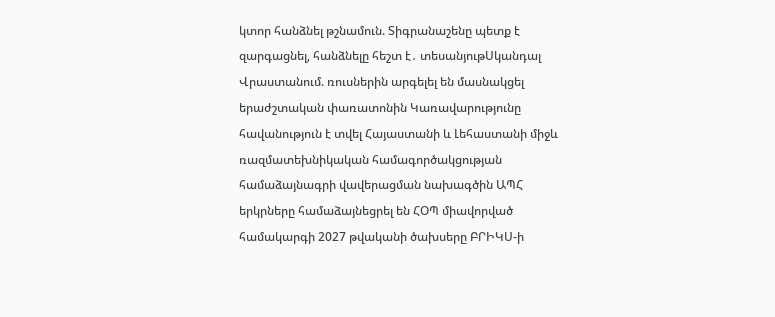կտոր հանձնել թշնամուն. Տիգրանաշենը պետք է զարգացնել, հանձնելը հեշտ է․ տեսանյութՍկանդալ Վրաստանում. ռուսներին արգելել են մասնակցել երաժշտական փառատոնին Կառավարությունը հավանություն է տվել Հայաստանի և Լեհաստանի միջև ռազմատեխնիկական համագործակցության համաձայնագրի վավերացման նախագծին ԱՊՀ երկրները համաձայնեցրել են ՀՕՊ միավորված համակարգի 2027 թվականի ծախսերը ԲՐԻԿՍ-ի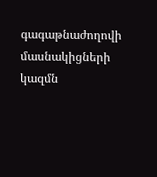գագաթնաժողովի մասնակիցների կազմն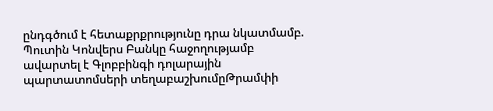ընդգծում է հետաքրքրությունը դրա նկատմամբ. Պուտին Կոնվերս Բանկը հաջողությամբ ավարտել է Գլոբբինգի դոլարային պարտատոմսերի տեղաբաշխումըԹրամփի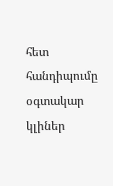հետ հանդիպումը օգտակար կլիներ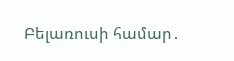Բելառուսի համար․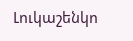Լուկաշենկո